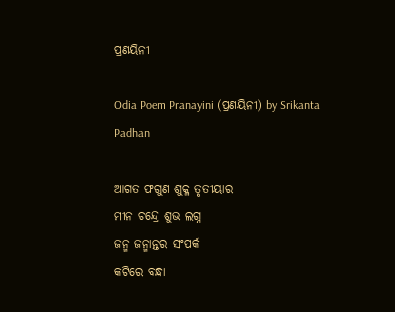ପ୍ରଣୟିନୀ

Odia Poem Pranayini (ପ୍ରଣୟିନୀ) by Srikanta Padhan

ଆଗତ ଫଗୁଣ ଶୁକ୍ଳ ତୃତୀୟାର
ମୀନ ଚନ୍ଦ୍ରେ ଶୁଭ ଲଗ୍ନ
ଜନ୍ମ ଜନ୍ମାନ୍ତର ସଂପର୍କ
କଟିରେ ବନ୍ଧା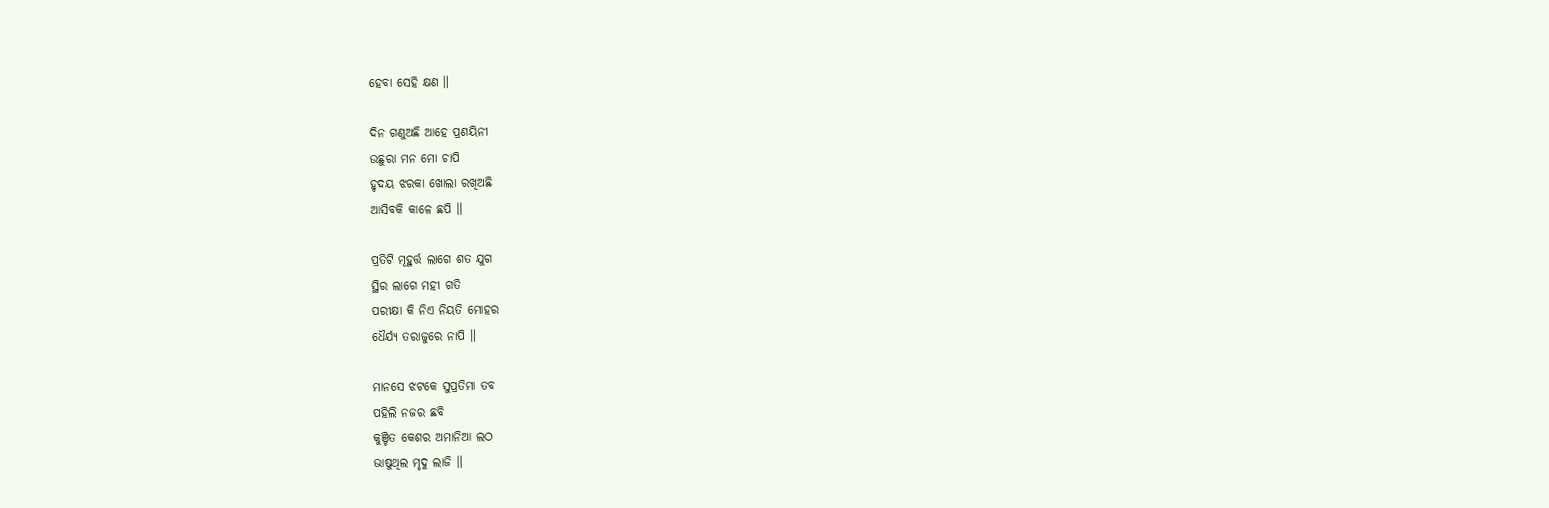ହେବା ସେହି କ୍ଷଣ ॥

ଦିନ ଗଣୁଅଛି ଆହେ ପ୍ରଣୟିନୀ
ଉଛୁରା ମନ ମୋ ଚାପି
ହୃଦୟ ଝରକା ଖୋଲା ରଖିଅଛି
ଆସିବକି କାଳେ ଛପି ॥

ପ୍ରତିଟି ମୂହୁର୍ତ୍ତ ଲାଗେ ଶତ ଯୁଗ
ସ୍ଥିର ଲାଗେ ମହୀ ଗତି
ପରୀକ୍ଷା କି ନିଏ ନିୟତି ମୋହର
ଧୈର୍ଯ୍ୟ ତରାଜୁରେ ନାପି ॥

ମାନସେ ଝଟକେ ସୁପ୍ରତିମା ତବ
ପହିଲି ନଜର ଛବି
କୁଞ୍ଚିତ କେଶର ଅମାନିଆ ଲଠ
ଭାଷୁଥିଲ ମୃଦୁ ଲାଜି ॥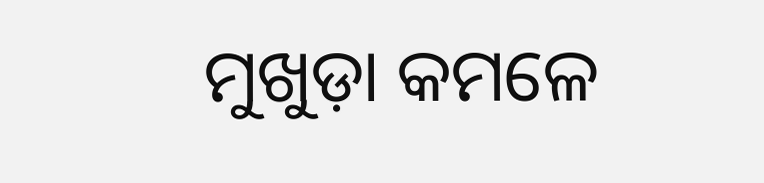ମୁଖୁଡ଼ା କମଳେ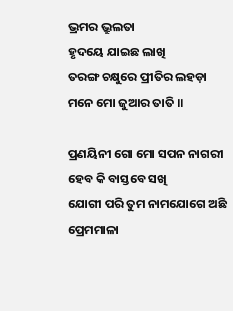ଭ୍ରମର ଭ୍ରୁଲତା
ହୃଦୟେ ଯାଇଛ ଲାଖି
ତରଙ୍ଗ ଚକ୍ଷୁରେ ପ୍ରୀତିର ଲହଡ଼ା
ମନେ ମୋ ଜୁଆର ତାତି ॥

ପ୍ରଣୟିନୀ ଗୋ ମୋ ସପନ ନାଗରୀ
ହେବ କି ବାସ୍ତବେ ସଖି
ଯୋଗୀ ପରି ତୁମ ନାମଯୋଗେ ଅଛି
ପ୍ରେମମାଳା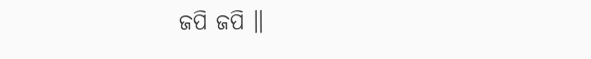ଜପି ଜପି ॥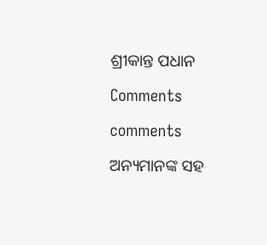ଶ୍ରୀକାନ୍ତ ପଧାନ

Comments

comments

ଅନ୍ୟମାନଙ୍କ ସହ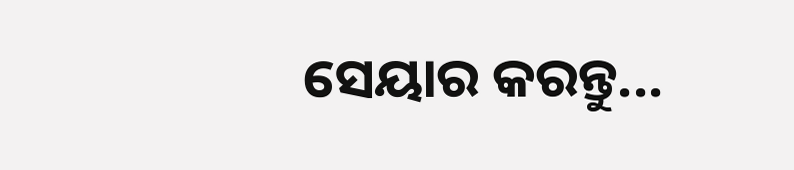ସେୟାର କରନ୍ତୁ...